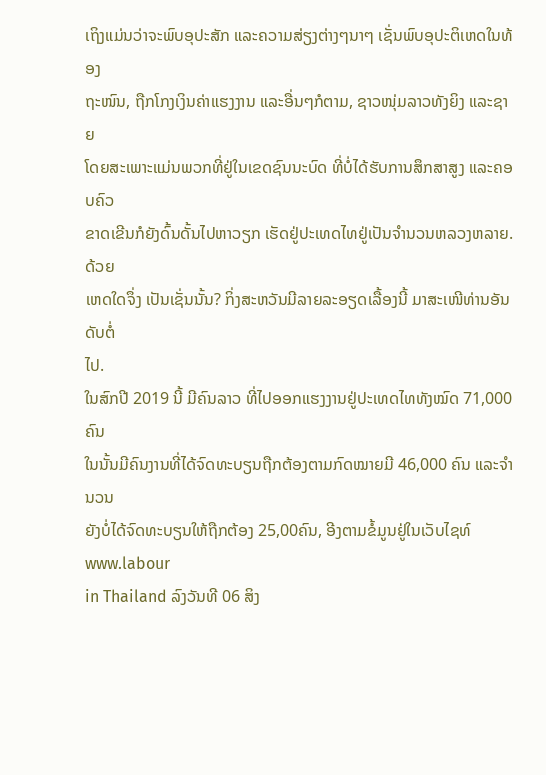ເຖິງແມ່ນວ່າຈະພົບອຸປະສັກ ແລະຄວາມສ່ຽງຕ່າງໆນາໆ ເຊັ່ນພົບອຸປະຕິເຫດໃນທ້ອງ
ຖະໜົນ, ຖືກໂກງເງິນຄ່າແຮງງານ ແລະອື່ນໆກໍຕາມ, ຊາວໜຸ່ມລາວທັງຍິງ ແລະຊາຍ
ໂດຍສະເພາະແມ່ນພວກທີ່ຢູ່ໃນເຂດຊົນນະບົດ ທີ່ບໍ່ໄດ້ຮັບການສຶກສາສູງ ແລະຄອບຄົວ
ຂາດເຂີນກໍຍັງດົ້ນດັ້ນໄປຫາວຽກ ເຮັດຢູ່ປະເທດໄທຢູ່ເປັນຈໍານວນຫລວງຫລາຍ. ດ້ວຍ
ເຫດໃດຈຶ່ງ ເປັນເຊັ່ນນັ້ນ? ກິ່ງສະຫວັນມີລາຍລະອຽດເລື້ອງນີ້ ມາສະເໜີທ່ານອັນດັບຕໍ່
ໄປ.
ໃນສົກປີ 2019 ນີ້ ມີຄົນລາວ ທີ່ໄປອອກແຮງງານຢູ່ປະເທດໄທທັງໝົດ 71,000 ຄົນ
ໃນນັ້ນມີຄົນງານທີ່ໄດ້ຈົດທະບຽນຖືກຕ້ອງຕາມກົດໝາຍມີ 46,000 ຄົນ ແລະຈໍານວນ
ຍັງບໍ່ໄດ້ຈົດທະບຽນໃຫ້ຖືກຕ້ອງ 25,00ຄົນ, ອີງຕາມຂໍ້ມູນຢູ່ໃນເວັບໄຊທ໌ www.labour
in Thailand ລົງວັນທີ 06 ສິງ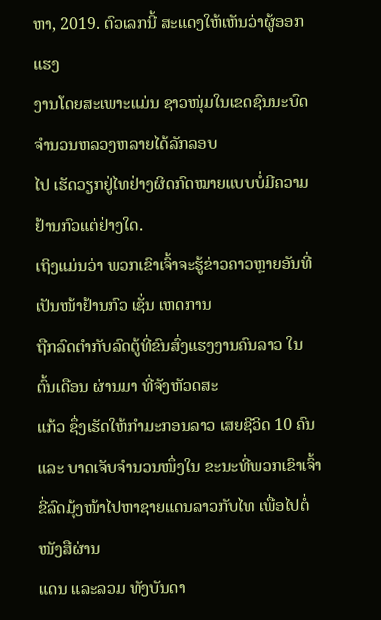ຫາ, 2019. ຕົວເລກນີ້ ສະແດງໃຫ້ເຫັນວ່າຜູ້ອອກແຮງ
ງານໂດຍສະເພາະແມ່ນ ຊາວໜຸ່ມໃນເຂດຊົນນະບົດຈຳນວນຫລວງຫລາຍໄດ້ລັກລອບ
ໄປ ເຮັດວຽກຢູ່ໄທຢ່າງຜິດກົດໝາຍແບບບໍ່ມີຄວາມຢ້ານກົວແຕ່ຢ່າງໃດ.
ເຖິງແມ່ນວ່າ ພວກເຂົາເຈົ້າຈະຮູ້ຂ່າວຄາວຫຼາຍອັນທີ່ເປັນໜ້າຢ້ານກົວ ເຊັ່ນ ເຫດການ
ຖືກລົດຕໍາກັບລົດຕູ້ທີ່ຂົນສົ່ງແຮງງານຄົນລາວ ໃນຕົ້ນເດືອນ ຜ່ານມາ ທີ່ຈັງຫັວດສະ
ແກ້ວ ຊຶ່ງເຮັດໃຫ້ກໍາມະກອນລາວ ເສຍຊີວິດ 10 ຄົນ ແລະ ບາດເຈັບຈໍານວນໜຶ່ງໃນ ຂະນະທີ່ພວກເຂົາເຈົ້າຂີ່ລົດມຸ້ງໜ້າໄປຫາຊາຍແດນລາວກັບໄທ ເພື່ອໄປຕໍ່ໜັງສືຜ່ານ
ແດນ ແລະລວມ ທັງບັນດາ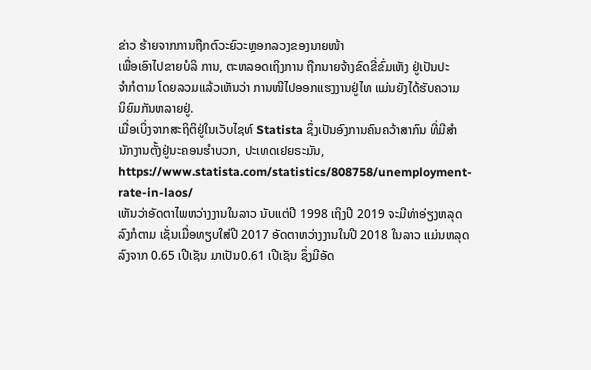ຂ່າວ ຮ້າຍຈາກການຖືກຕົວະຍົວະຫຼອກລວງຂອງນາຍໜ້າ
ເພື່ອເອົາໄປຂາຍບໍລິ ການ, ຕະຫລອດເຖິງການ ຖືກນາຍຈ້າງຂົດຂີ່ຂົ່ມເຫັງ ຢູ່ເປັນປະ
ຈໍາກໍຕາມ ໂດຍລວມແລ້ວເຫັນວ່າ ການໜີໄປອອກແຮງງານຢູ່ໄທ ແມ່ນຍັງໄດ້ຮັບຄວາມ
ນິຍົມກັນຫລາຍຢູ່.
ເມື່ອເບິ່ງຈາກສະຖິຕິຢູ່ໃນເວັບໄຊທ໌ Statista ຊຶ່ງເປັນອົງການຄົນຄວ້າສາກົນ ທີ່ມີສຳ
ນັກງານຕັ້ງຢູ່ນະຄອນຮຳບວກ, ປະເທດເຢຍຣະມັນ,
https://www.statista.com/statistics/808758/unemployment-rate-in-laos/
ເຫັນວ່າອັດຕາໄພຫວ່າງງານໃນລາວ ນັບແຕ່ປີ 1998 ເຖິງປີ 2019 ຈະມີທ່າອ່ຽງຫລຸດ
ລົງກໍຕາມ ເຊັ່ນເມື່ອທຽບໃສ່ປີ 2017 ອັດຕາຫວ່າງງານໃນປີ 2018 ໃນລາວ ແມ່ນຫລຸດ
ລົງຈາກ 0.65 ເປີເຊັນ ມາເປັນ0.61 ເປີເຊັນ ຊຶ່ງມີອັດ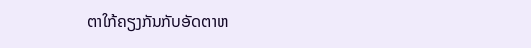ຕາໃກ້ຄຽງກັນກັບອັດຕາຫ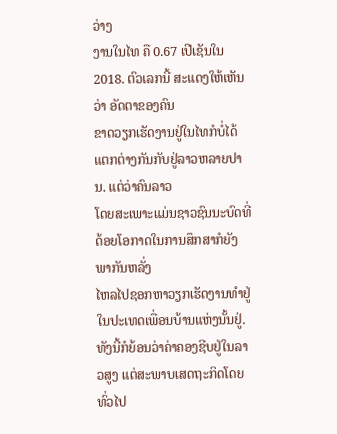ວ່າງ
ງານໃນໄທ ຄື 0.67 ເປີເຊັນໃນ 2018. ຕົວເລກນີ້ ສະແດງໃຫ້ເຫັນວ່າ ອັດຕາຂອງຄົນ
ຂາດວຽກເຮັດງານຢູ່ໃນໄທກໍບໍ່ໄດ້ແຕກຕ່າງກັນກັບຢູ່ລາວຫລາຍປານ. ແຕ່ວ່າຄົນລາວ
ໂດຍສະເພາະແມ່ນຊາວຊົນນະບົດທີ່ດ້ອຍໂອກາດໃນການສຶກສາກໍຍັງພາກັນຫລັ່ງ
ໄຫລໄປຊອກຫາວຽກເຮັດງານທຳຢູ່ໃນປະເທດເພື່ອນບ້ານແຫ່ງນັ້ນຢູ່.
ທັງນີ້ກໍຍ້ອນວ່າຄ່າຄອງຊີບຢູ່ໃນລາວສູງ ແຕ່ສະພາບເສດຖະກິດໂດຍທົ່ວໄປ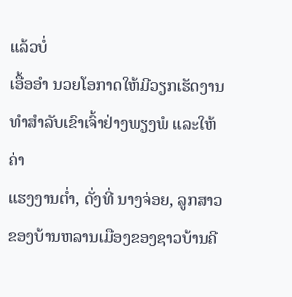ແລ້ວບໍ່
ເອື້ອອໍາ ນວຍໂອກາດໃຫ້ມີວຽກເຮັດງານທໍາສຳລັບເຂົາເຈົ້າຢ່າງພຽງພໍ ແລະໃຫ້ຄ່າ
ແຮງງານຕ່ຳ, ດັ່ງທີ່ ນາງຈ່ອຍ, ລູກສາວຂອງບ້ານຫລານເມືອງຂອງຊາວບ້ານຄີ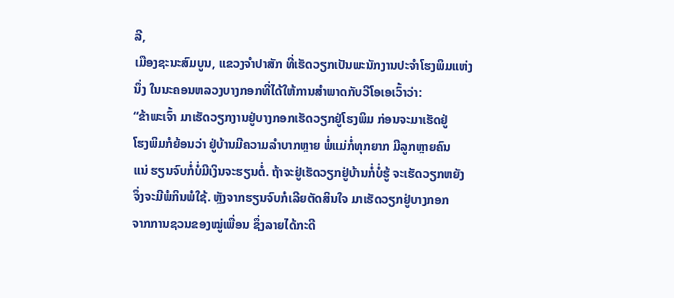ລີ,
ເມືອງຊະນະສົມບູນ, ແຂວງຈໍາປາສັກ ທີ່ເຮັດວຽກເປັນພະນັກງານປະຈໍາໂຮງພິມແຫ່ງ
ນຶ່ງ ໃນນະຄອນຫລວງບາງກອກທີ່ໄດ້ໃຫ້ການສໍາພາດກັບວີໂອເອເວົ້າວ່າ:
“ຂ້າພະເຈົ້າ ມາເຮັດວຽກງານຢູ່ບາງກອກເຮັດວຽກຢູ່ໂຮງພິມ ກ່ອນຈະມາເຮັດຢູ່
ໂຮງພິມກໍຍ້ອນວ່າ ຢູ່ບ້ານມີຄວາມລໍາບາກຫຼາຍ ພໍ່ແມ່ກໍ່ທຸກຍາກ ມີລູກຫຼາຍຄົນ
ແນ່ ຮຽນຈົບກໍ່ບໍ່ມີເງິນຈະຮຽນຕໍ່. ຖ້າຈະຢູ່ເຮັດວຽກຢູ່ບ້ານກໍ່ບໍ່ຮູ້ ຈະເຮັດວຽກຫຍັງ
ຈຶ່ງຈະມີພໍກິນພໍໃຊ້. ຫຼັງຈາກຮຽນຈົບກໍເລີຍຕັດສິນໃຈ ມາເຮັດວຽກຢູ່ບາງກອກ
ຈາກການຊວນຂອງໝູ່ເພື່ອນ ຊຶ່ງລາຍໄດ້ກະດີ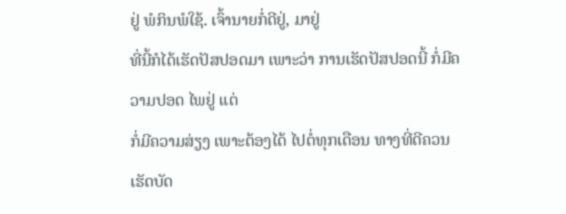ຢູ່ ພໍກິນພໍໃຊ້. ເຈົ້ານາຍກໍ່ດີຢູ່, ມາຢູ່
ທີ່ນີ້ກໍໄດ້ເຮັດປັສປອດມາ ເພາະວ່າ ການເຮັດປັສປອດນີ້ ກໍ່ມີຄວາມປອດ ໄພຢູ່ ແຕ່
ກໍ່ມີຄວາມສ່ຽງ ເພາະຕ້ອງໄດ້ ໄປຕໍ່ທຸກເດືອນ ທາງທີ່ດີຄວນເຮັດບັດ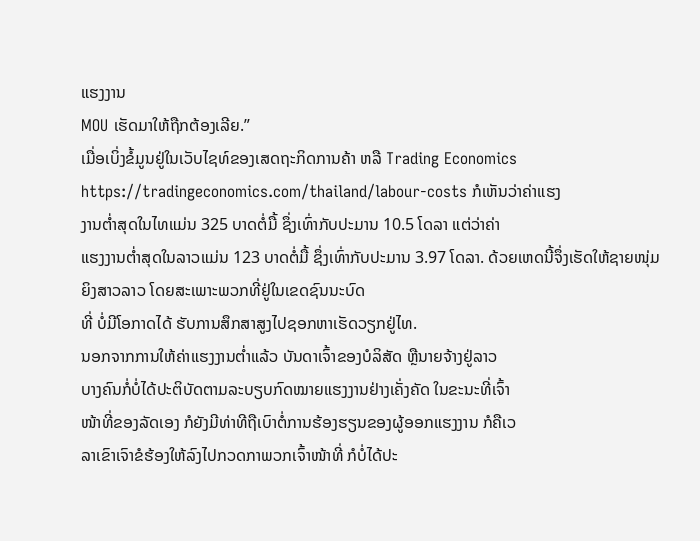ແຮງງານ
MOU ເຮັດມາໃຫ້ຖືກຕ້ອງເລີຍ.”
ເມື່ອເບິ່ງຂໍ້ມູນຢູ່ໃນເວັບໄຊທ໌ຂອງເສດຖະກິດການຄ້າ ຫລື Trading Economics https://tradingeconomics.com/thailand/labour-costs ກໍເຫັນວ່າຄ່າແຮງ
ງານຕໍ່າສຸດໃນໄທແມ່ນ 325 ບາດຕໍ່ມື້ ຊຶ່ງເທົ່າກັບປະມານ 10.5 ໂດລາ ແຕ່ວ່າຄ່າ
ແຮງງານຕໍ່າສຸດໃນລາວແມ່ນ 123 ບາດຕໍ່ມື້ ຊຶ່ງເທົ່າກັບປະມານ 3.97 ໂດລາ. ດ້ວຍເຫດນີ້ຈຶ່ງເຮັດໃຫ້ຊາຍໜຸ່ມຍິງສາວລາວ ໂດຍສະເພາະພວກທີ່ຢູ່ໃນເຂດຊົນນະບົດ
ທີ່ ບໍ່ມີໂອກາດໄດ້ ຮັບການສຶກສາສູງໄປຊອກຫາເຮັດວຽກຢູ່ໄທ.
ນອກຈາກການໃຫ້ຄ່າແຮງງານຕໍ່າແລ້ວ ບັນດາເຈົ້າຂອງບໍລິສັດ ຫຼືນາຍຈ້າງຢູ່ລາວ
ບາງຄົນກໍ່ບໍ່ໄດ້ປະຕິບັດຕາມລະບຽບກົດໝາຍແຮງງານຢ່າງເຄັ່ງຄັດ ໃນຂະນະທີ່ເຈົ້າ
ໜ້າທີ່ຂອງລັດເອງ ກໍຍັງມີທ່າທີຖືເບົາຕໍ່ການຮ້ອງຮຽນຂອງຜູ້ອອກແຮງງານ ກໍຄືເວ
ລາເຂົາເຈົາຂໍຮ້ອງໃຫ້ລົງໄປກວດກາພວກເຈົ້າໜ້າທີ່ ກໍບໍ່ໄດ້ປະ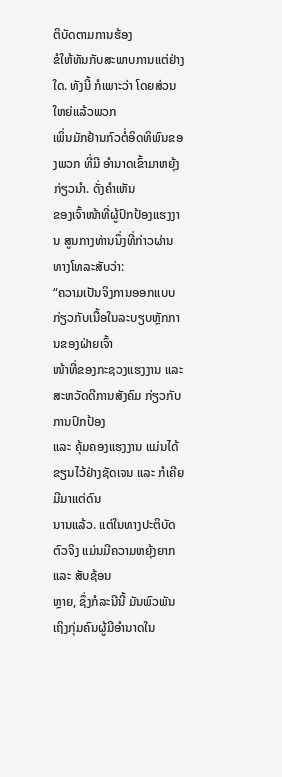ຕິບັດຕາມການຮ້ອງ
ຂໍໃຫ້ທັນກັບສະພາບການແຕ່ຢ່າງໃດ. ທັງນີ້ ກໍເພາະວ່າ ໂດຍສ່ວນໃຫຍ່ແລ້ວພວກ
ເພິ່ນມັກຢ້ານກົວຕໍ່ອິດທິພົນຂອງພວກ ທີ່ມີ ອໍານາດເຂົ້າມາຫຍຸ້ງກ່ຽວນໍາ. ດັ່ງຄໍາເຫັນ
ຂອງເຈົ້າໜ້າທີ່ຜູ້ປົກປ້ອງແຮງງານ ສູນກາງທ່ານນຶ່ງທີ່ກ່າວຜ່ານທາງໂທລະສັບວ່າ:
“ຄວາມເປັນຈິງການອອກແບບ ກ່ຽວກັບເນື້ອໃນລະບຽບຫຼັກການຂອງຝ່າຍເຈົ້າ
ໜ້າທີ່ຂອງກະຊວງແຮງງານ ແລະສະຫວັດດີການສັງຄົມ ກ່ຽວກັບການປົກປ້ອງ
ແລະ ຄຸ້ມຄອງແຮງງານ ແມ່ນໄດ້ຂຽນໄວ້ຢ່າງຊັດເຈນ ແລະ ກໍເຄີຍມີມາແຕ່ດົນ
ນານແລ້ວ. ແຕ່ໃນທາງປະຕິບັດຕົວຈິງ ແມ່ນມີຄວາມຫຍຸ້ງຍາກ ແລະ ສັບຊ້ອນ
ຫຼາຍ, ຊຶ່ງກໍລະນີນີ້ ມັນພົວພັນເຖິງກຸ່ມຄົນຜູ້ມີອໍານາດໃນ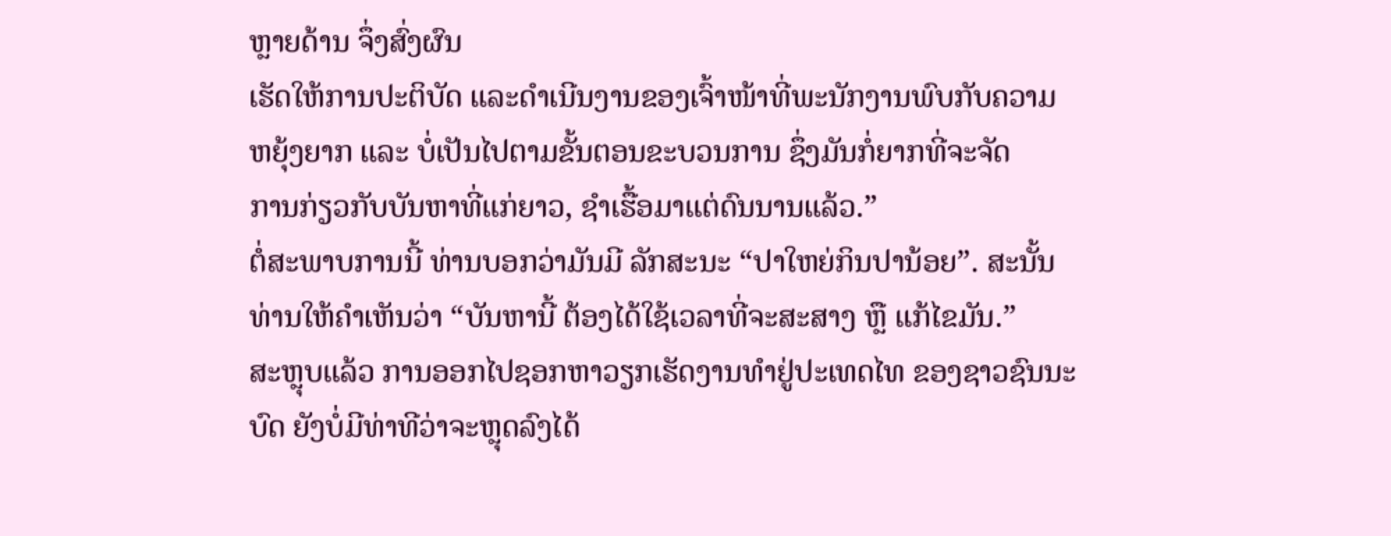ຫຼາຍດ້ານ ຈຶ່ງສົ່ງຜົນ
ເຮັດໃຫ້ການປະຕິບັດ ແລະດໍາເນີນງານຂອງເຈົ້າໜ້າທີ່ພະນັກງານພົບກັບຄວາມ
ຫຍຸ້ງຍາກ ແລະ ບໍ່ເປັນໄປຕາມຂັ້ນຕອນຂະບວນການ ຊຶ່ງມັນກໍ່ຍາກທີ່ຈະຈັດ
ການກ່ຽວກັບບັນຫາທີ່ແກ່ຍາວ, ຊໍາເຮື້ອມາແຕ່ດົນນານແລ້ວ.”
ຕໍ່ສະພາບການນີ້ ທ່ານບອກວ່າມັນມີ ລັກສະນະ “ປາໃຫຍ່ກິນປານ້ອຍ”. ສະນັ້ນ
ທ່ານໃຫ້ຄໍາເຫັນວ່າ “ບັນຫານີ້ ຕ້ອງໄດ້ໃຊ້ເວລາທີ່ຈະສະສາງ ຫຼື ແກ້ໄຂມັນ.”
ສະຫຼຸບແລ້ວ ການອອກໄປຊອກຫາວຽກເຮັດງານທໍາຢູ່ປະເທດໄທ ຂອງຊາວຊົນນະ
ບົດ ຍັງບໍ່ມີທ່າທີວ່າຈະຫຼຸດລົງໄດ້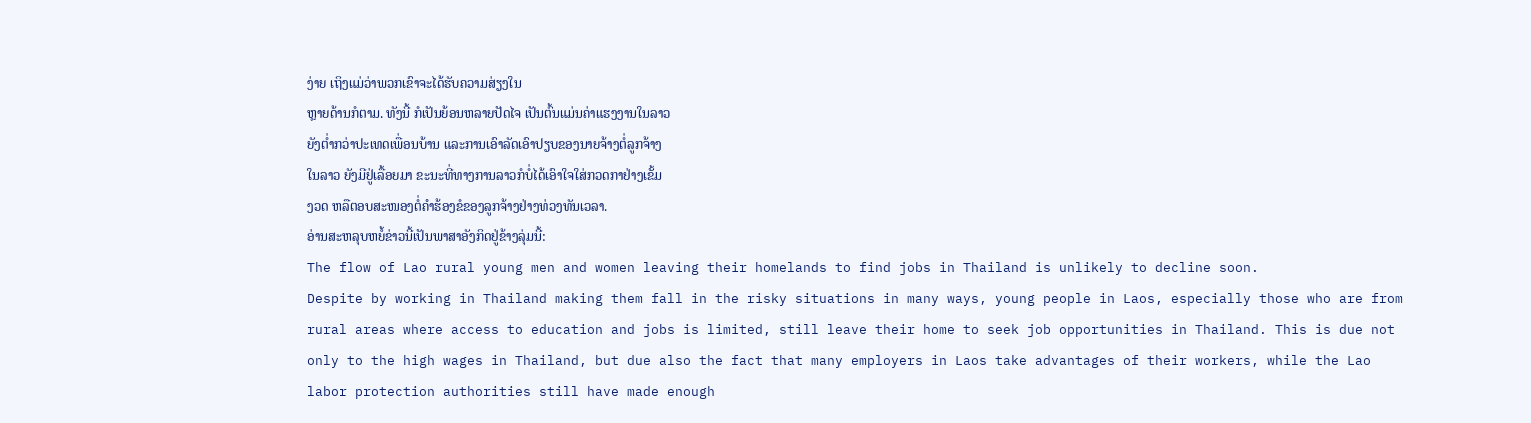ງ່າຍ ເຖິງແມ່ວ່າພວກເຂົາຈະໄດ້ຮັບຄວາມສ່ຽງໃນ
ຫຼາຍດ້ານກໍຕາມ. ທັງນີ້ ກໍເປັນຍ້ອນຫລາຍປັດໄຈ ເປັນຕົ້ນແມ່ນຄ່າແຮງງານໃນລາວ
ຍັງຕໍ່າກວ່າປະເທດເພື່ອນບ້ານ ແລະການເອົາລັດເອົາປຽບຂອງນາຍຈ້າງຕໍ່ລູກຈ້າງ
ໃນລາວ ຍັງມີຢູ່ເລື້ອຍມາ ຂະນະທີ່ທາງການລາວກໍບໍ່ໄດ້ເອົາໃຈໃສ່ກວດກາຢ່າງເຂັ້ມ
ງວດ ຫລືຕອບສະໜອງຕໍ່ຄຳຮ້ອງຂໍຂອງລູກຈ້າງຢ່າງທ່ວງທັນເວລາ.
ອ່ານສະຫລຸບຫຍໍ້ຂ່າວນີ້ເປັນພາສາອັງກິດຢູ່ຂ້າງລຸ່ມນີ້:
The flow of Lao rural young men and women leaving their homelands to find jobs in Thailand is unlikely to decline soon.
Despite by working in Thailand making them fall in the risky situations in many ways, young people in Laos, especially those who are from rural areas where access to education and jobs is limited, still leave their home to seek job opportunities in Thailand. This is due not only to the high wages in Thailand, but due also the fact that many employers in Laos take advantages of their workers, while the Lao labor protection authorities still have made enough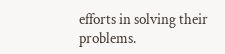efforts in solving their problems.